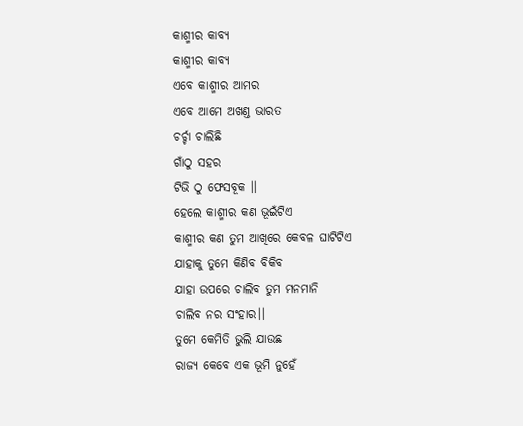କାଶ୍ମୀର କାବ୍ୟ
କାଶ୍ମୀର କାବ୍ୟ
ଏବେ କାଶ୍ମୀର ଆମର
ଏବେ ଆମେ ଅଖଣ୍ତ ଭାରତ
ଚର୍ଚ୍ଚା ଚାଲିଛି
ଗାଁଠୁ ସହର
ଟିଭି ଠୁ ଫେସବୂକ ।।
ହେଲେ କାଶ୍ମୀର କଣ ଭୂଇଁଟିଏ
କାଶ୍ମୀର କଣ ତୁମ ଆଖିରେ କେବଳ ଘାଟିଟିଏ
ଯାହାକୁ ତୁମେ କିଣିବ ବିକିବ
ଯାହା ଉପରେ ଚାଲିବ ତୁମ ମନମାନି
ଚାଲିବ ନର ସଂହାର।।
ତୁମେ କେମିତି ଭୁଲି ଯାଉଛ
ରାଜ୍ୟ କେବେ ଏକ ଭୂମି ନୁହେଁ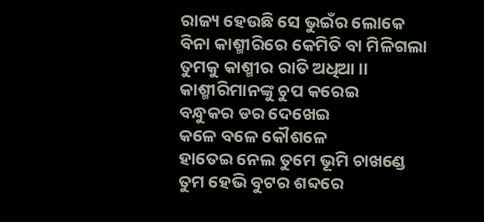ରାଜ୍ୟ ହେଉଛି ସେ ଭୁଇଁର ଲୋକେ
ବିନା କାଶ୍ମୀରିରେ କେମିତି ବା ମିଳିଗଲା
ତୁମକୁ କାଶ୍ମୀର ରାତି ଅଧିଆ ।।
କାଶ୍ମୀରିମାନଙ୍କୁ ଚୁପ କରେଇ
ବନ୍ଧୁକର ଡର ଦେଖେଇ
କଳେ ବଳେ କୌଶଳେ
ହାତେଇ ନେଲ ତୁମେ ଭୂମି ଚାଖଣ୍ଡେ
ତୁମ ହେଭି ବୁଟର ଶବ୍ଦରେ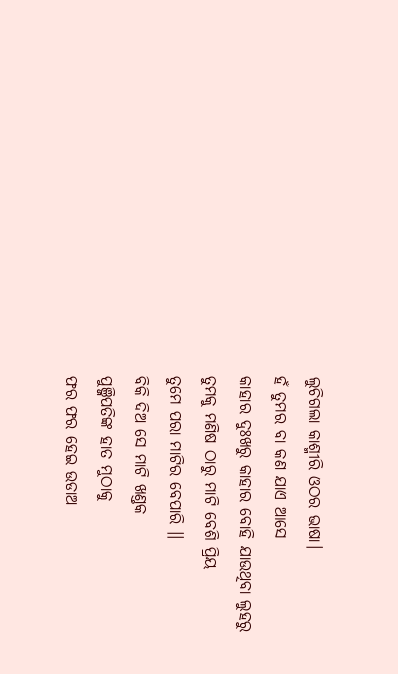ଲୁଚିଗଲା କାଶ୍ମୀରି ଓଠର ଭାଷା।
ହଁ ତୁମର ବା କଣ ଯାଏ ଆସେ
କାହାର ଦୁଃଖରୁ କାହାର ବୋହି ଯାଉଥିବା ଲୁହରୁ
ତୁମକୁ ମଣିଷ ଠାରୁ ମାଟି ବେଶି ପ୍ରିୟ
ତୁମେ ପରା ମାଟିର ବେପାରି ।।
ବିକି ଦିଅ ସେ ମାଟି ଖଣ୍ତକ
ପୁଞ୍ଜିପତିଙ୍କ ହାତ ମୁଠାକୁ
ଫର ଫର ହେଇ ଉଡାଅ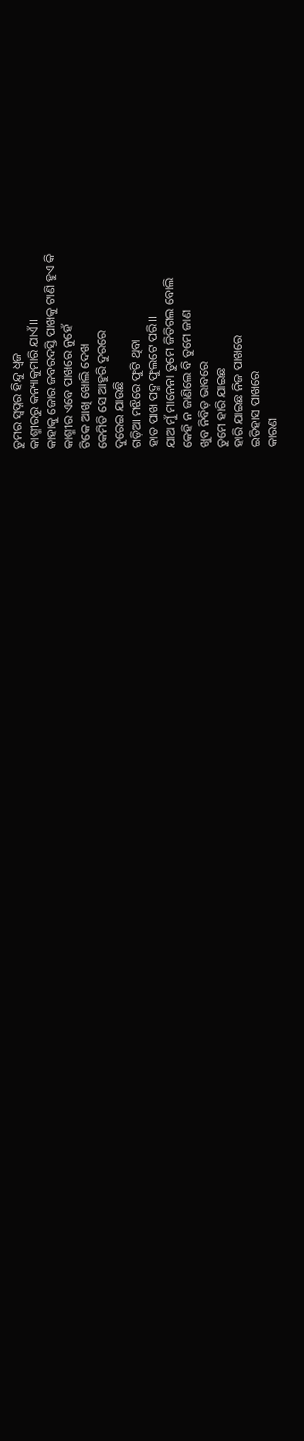ତୁମର ସ୍ବପ୍ନର ହିନ୍ଦୁ ଧ୍ୱଜ
କାଶ୍ମୀରରୁ କନ୍ୟାକୁମାରି ଯାଏଁ।।
କାହାକୁ ଜୋର ଜବରଦସ୍ତି ପାଖକୁ ଟାଣି ହୁଏ କି
କାଶ୍ମୀର ଏବେ ପାଖରେ ନୁହେଁ
ଟିକେ ଆଖି ଖୋଲି ଦେଖ
କେମିତି ସେ ଆହୁରି ଦୁରରେ
ଦୁରେଇ ଯାଉଛି
ଗଡ଼ିଆ ମଝିରେ ଫୁଟି ଥିବା
ହାତ ପାଖ ପଦ୍ମ ଫୁଲଟେ ପରି।।
ଯାଅ ମୁଁ ମାନେନା ତୁମେ ଜିତିଗଲ ବୋଲି
କେହି ନ ଜାଣିଲେ ବି ତୁମେ ଜାଣ
ଖୁବ ନିବିଡ଼ ଭାବରେ
ତୁମେ ହାରି ଯାଇଛ
ହାରି ଯାଇଛ ନିଜ ପାଖରେ
ଇତିହାସ ପାଖରେ
କାରଣ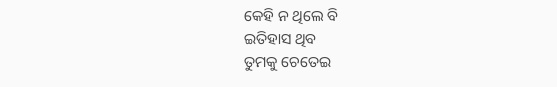କେହି ନ ଥିଲେ ବି
ଇତିହାସ ଥିବ
ତୁମକୁ ଚେତେଇ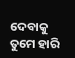ଦେବାକୁ
ତୁମେ ହାରି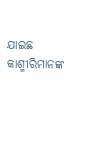ଯାଇଛ
କାଶ୍ମୀରିମାନଙ୍କ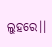ଲୁହରେ।।